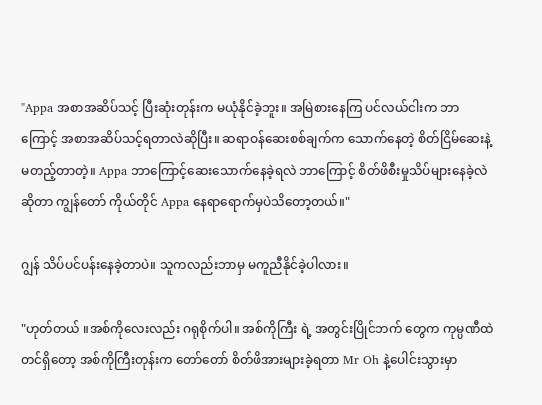"Appa အစာအဆိပ်သင့် ပြီးဆုံးတုန်းက မယုံနိုင်ခဲ့ဘူး။ အမြဲစားနေကြ ပင်လယ်ငါးက ဘာကြောင့် အစာအဆိပ်သင့်ရတာလဲဆိုပြီး။ ဆရာဝန်ဆေးစစ်ချက်က သောက်နေတဲ့ စိတ်ငြိမ်ဆေးနဲ့ မတည့်တာတဲ့။ Appa ဘာကြောင့်ဆေးသောက်နေခဲ့ရလဲ ဘာကြောင့် စိတ်ဖိစီးမှုသိပ်များနေခဲ့လဲဆိုတာ ကျွန်တော် ကိုယ်တိုင် Appa နေရာရောက်မှပဲသိတော့တယ်။"

ဂျွန် သိပ်ပင်ပန်းနေခဲ့တာပဲ။ သူကလည်းဘာမှ မကူညီနိုင်ခဲ့ပါလား။

"ဟုတ်တယ် ။အစ်ကိုလေးလည်း ဂရုစိုက်ပါ။ အစ်ကိုကြီး ရဲ့ အတွင်းပြိုင်ဘက် တွေက ကုမ္ပဏီထဲတင်ရှိတော့ အစ်ကိုကြီးတုန်းက တော်တော် စိတ်ဖိအားများခဲ့ရတာ Mr Oh နဲ့ပေါင်းသွားမှာ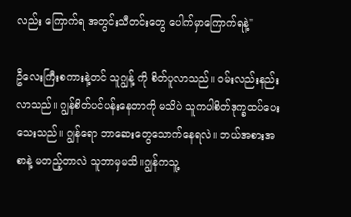လည်း ကြောက်ရ အတွင်းသီတင်းတွေ ပေါက်မှာကြောက်ရနဲ့"

ဦလေးကြီးစကားနဲ့တင် သူဂျွန့် ကို စိတ်ပူလာသည်။ ဝမ်းလည်းနည်းလာသည်။ ဂျွန်စိတ်ပင်ပန်းနေတာကို မသိပဲ သူကပါစိတ်ဒုက္ခထပ်ပေးသေးသည်။ ဂျွန်ရော ဘာဆေးတွေသောက်နေရလဲ။ ဘယ်အစားအစာနဲ့ မတည့်တာလဲ သူဘာမှမသိ။ဂျွန်ကသူ့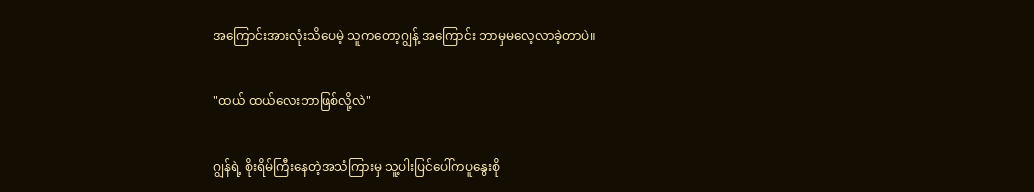အကြောင်းအားလုံးသိပေမဲ့ သူကတော့ဂျွန့် အကြောင်း ဘာမှမလေ့လာခဲ့တာပဲ။

"ထယ် ထယ်လေးဘာဖြစ်လို့လဲ"

ဂျွန်ရဲ့ စိုးရိမ်ကြီးနေတဲ့အသံကြားမှ သူ့ပါးပြင်ပေါ်ကပူနွေးစို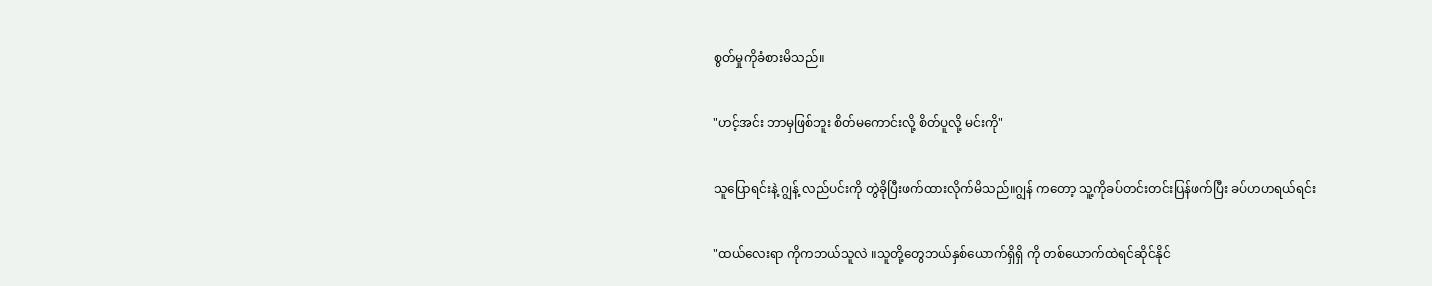စွတ်မှုကိုခံစားမိသည်။

"ဟင့်အင်း ဘာမှဖြစ်ဘူး စိတ်မကောင်းလို့ စိတ်ပူလို့ မင်းကို"

သူပြောရင်းနဲ့ ဂျွန့် လည်ပင်းကို တွဲခိုပြီးဖက်ထားလိုက်မိသည်။ဂျွန် ကတော့ သူ့ကိုခပ်တင်းတင်းပြန်ဖက်ပြီး ခပ်ဟဟရယ်ရင်း

"ထယ်လေးရာ ကိုကဘယ်သူလဲ ။သူတို့တွေဘယ်နှစ်ယောက်ရှိရှိ ကို တစ်ယောက်ထဲရင်ဆိုင်နိုင်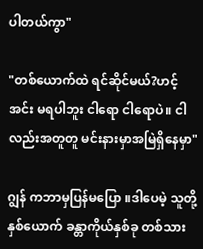ပါတယ်ကွာ"

"တစ်ယောက်ထဲ ရင်ဆိုင်မယ်?ဟင့်အင်း မရပါဘူး ငါရော ငါရောပဲ။ ငါလည်းအတူတူ မင်းနားမှာအမြဲရှိနေမှာ"

ဂျွန် ကဘာမှပြန်မပြော ။ဒါပေမဲ့ သူတို့နှစ်ယောက် ခန္တာကိုယ်နှစ်ခု တစ်သား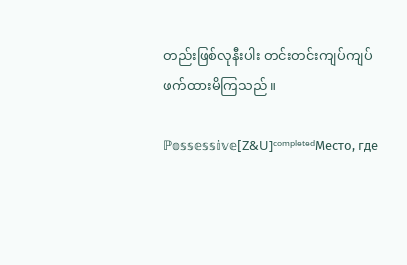တည်းဖြစ်လုနီးပါး တင်းတင်းကျပ်ကျပ် ဖက်ထားမိကြသည်။

ℙ𝕠𝕤𝕤𝕖𝕤𝕤𝕚𝕧𝕖[Z&U]ᶜᵒᵐᵖˡᵉᵗᵉᵈМесто, где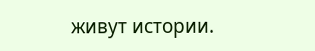живут истории.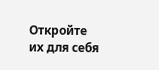Откройте их для себя